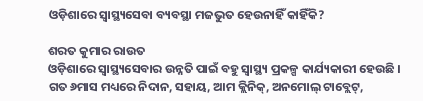ଓଡ଼ିଶାରେ ସ୍ୱାସ୍ଥ୍ୟସେବା ବ୍ୟବସ୍ଥା ମଜଭୁତ ହେଉନାହିଁ କାହିଁକି?

ଶରତ କୁମାର ରାଉତ
ଓଡ଼ିଶାରେ ସ୍ୱାସ୍ଥ୍ୟସେବାର ଉନ୍ନତି ପାଇଁ ବହୁ ସ୍ୱାସ୍ଥ୍ୟ ପ୍ରକଳ୍ପ କାର୍ଯ୍ୟକାରୀ ହେଉଛି । ଗତ ୬ମାସ ମଧ୍ୟରେ ନିଦାନ, ସହାୟ, ଆମ କ୍ଲିନିକ୍, ଅନମୋଲ୍ ଟାବ୍ଲେଟ୍,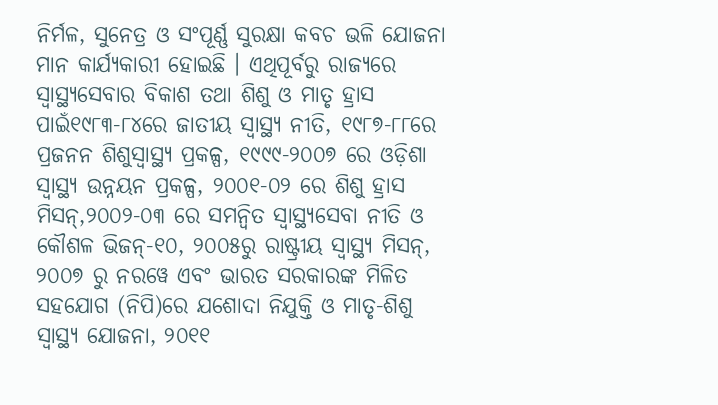ନିର୍ମଳ, ସୁନେତ୍ର ଓ ସଂପୂର୍ଣ୍ଣ ସୁରକ୍ଷା କବଚ ଭଳି ଯୋଜନା ମାନ କାର୍ଯ୍ୟକାରୀ ହୋଇଛି । ଏଥିପୂର୍ବରୁ ରାଜ୍ୟରେ ସ୍ୱାସ୍ଥ୍ୟସେବାର ବିକାଶ ତଥା ଶିଶୁ ଓ ମାତୃ ହ୍ରାସ ପାଇଁ୧୯୮୩-୮୪ରେ ଜାତୀୟ ସ୍ୱାସ୍ଥ୍ୟ ନୀତି, ୧୯୮୭-୮୮ରେ ପ୍ରଜନନ ଶିଶୁସ୍ୱାସ୍ଥ୍ୟ ପ୍ରକଳ୍ପ, ୧୯୯୯-୨୦୦୭ ରେ ଓଡ଼ିଶା ସ୍ୱାସ୍ଥ୍ୟ ଉନ୍ନୟନ ପ୍ରକଳ୍ପ, ୨୦୦୧-୦୨ ରେ ଶିଶୁ ହ୍ରାସ ମିସନ୍,୨୦୦୨-୦୩ ରେ ସମନ୍ୱିତ ସ୍ୱାସ୍ଥ୍ୟସେବା ନୀତି ଓ କୌଶଳ ଭିଜନ୍-୧୦, ୨୦୦୫ରୁ ରାଷ୍ଟ୍ରୀୟ ସ୍ୱାସ୍ଥ୍ୟ ମିସନ୍, ୨୦୦୭ ରୁ ନରୱେ ଏବଂ ଭାରତ ସରକାରଙ୍କ ମିଳିତ ସହଯୋଗ (ନିପି)ରେ ଯଶୋଦା ନିଯୁକ୍ତି ଓ ମାତୃ-ଶିଶୁ ସ୍ୱାସ୍ଥ୍ୟ ଯୋଜନା, ୨୦୧୧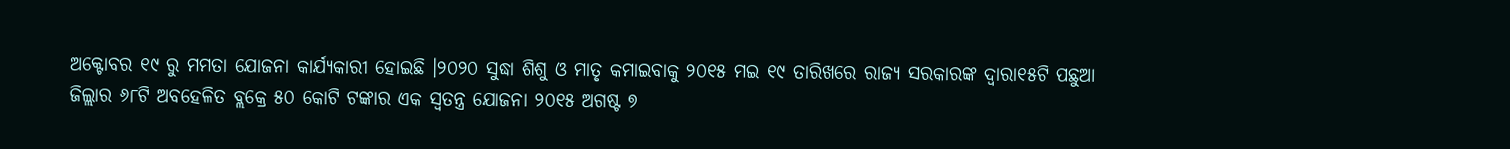ଅକ୍ଟୋବର ୧୯ ରୁ ମମତା ଯୋଜନା କାର୍ଯ୍ୟକାରୀ ହୋଇଛି ।୨୦୨୦ ସୁଦ୍ଧା ଶିଶୁ ଓ ମାତୃ କମାଇବାକୁ ୨୦୧୫ ମଇ ୧୯ ତାରିଖରେ ରାଜ୍ୟ ସରକାରଙ୍କ ଦ୍ୱାରା୧୫ଟି ପଛୁଆ ଜିଲ୍ଲାର ୬୮ଟି ଅବହେଳିତ ବ୍ଲକ୍ରେ ୫୦ କୋଟି ଟଙ୍କାର ଏକ ସ୍ୱତନ୍ତ୍ର ଯୋଜନା ୨୦୧୫ ଅଗଷ୍ଟ ୭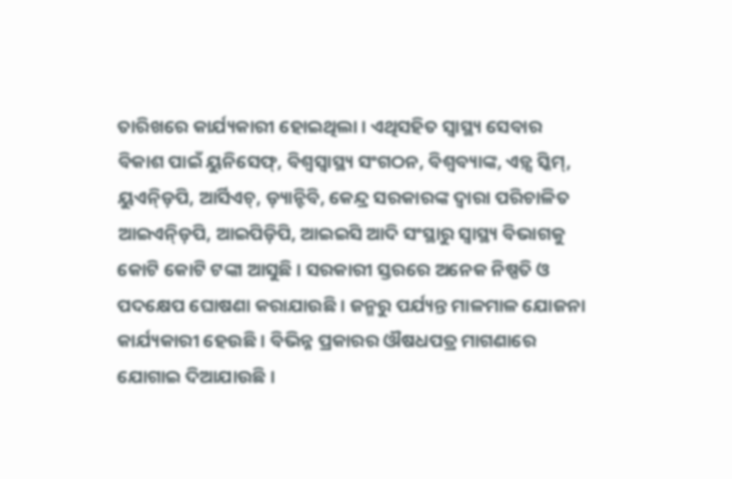ତାରିଖରେ କାର୍ଯ୍ୟକାରୀ ହୋଇଥିଲା । ଏଥିସହିତ ସ୍ୱାସ୍ଥ୍ୟ ସେବାର ବିକାଶ ପାଇଁ ୟୁନିସେଫ୍, ବିଶ୍ୱସ୍ୱାସ୍ଥ୍ୟ ସଂଗଠନ, ବିଶ୍ୱବ୍ୟାଙ୍କ, ଏଡ଼୍ସ ସ୍କିମ୍, ୟୁଏନ୍ଡ଼ିପି, ଆର୍ସିଏଚ୍, ଡ଼୍ୟାନ୍ଟିବି, କେନ୍ଦ୍ର ସରକାରଙ୍କ ଦ୍ୱାରା ପରିଚାଳିତ ଆଇଏନ୍ଡ଼ିପି, ଆଇପିଡ଼ିପି, ଆଇଇସି ଆଦି ସଂସ୍ଥାରୁ ସ୍ୱାସ୍ଥ୍ୟ ବିଭାଗକୁ କୋଟି କୋଟି ଟଙ୍କା ଆସୁଛି । ସରକାରୀ ସ୍ତରରେ ଅନେକ ନିଷ୍ପତି ଓ ପଦକ୍ଷେପ ଘୋଷଣା କରାଯାଉଛି । ଜନ୍ମରୁ ପର୍ଯ୍ୟନ୍ତ ମାଳମାଳ ଯୋଜନା କାର୍ଯ୍ୟକାରୀ ହେଉଛି । ବିଭିନ୍ନ ପ୍ରକାରର ଔଷଧପତ୍ର ମାଗଣାରେ ଯୋଗାଇ ଦିଆଯାଉଛି ।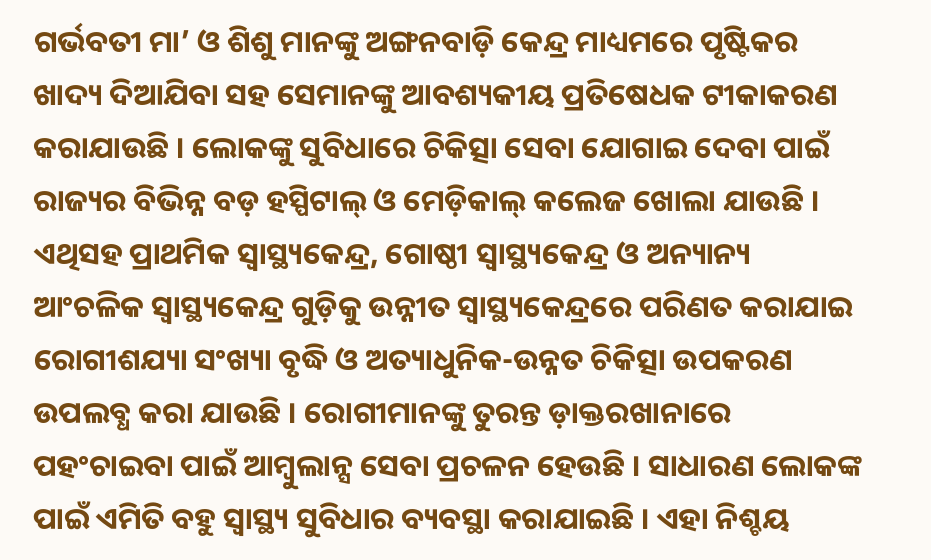ଗର୍ଭବତୀ ମା’ ଓ ଶିଶୁ ମାନଙ୍କୁ ଅଙ୍ଗନବାଡ଼ି କେନ୍ଦ୍ର ମାଧ୍ୟମରେ ପୃଷ୍ଟିକର ଖାଦ୍ୟ ଦିଆଯିବା ସହ ସେମାନଙ୍କୁ ଆବଶ୍ୟକୀୟ ପ୍ରତିଷେଧକ ଟୀକାକରଣ କରାଯାଉଛି । ଲୋକଙ୍କୁ ସୁବିଧାରେ ଚିକିତ୍ସା ସେବା ଯୋଗାଇ ଦେବା ପାଇଁ ରାଜ୍ୟର ବିଭିନ୍ନ ବଡ଼ ହସ୍ପିଟାଲ୍ ଓ ମେଡ଼ିକାଲ୍ କଲେଜ ଖୋଲା ଯାଉଛି । ଏଥିସହ ପ୍ରାଥମିକ ସ୍ୱାସ୍ଥ୍ୟକେନ୍ଦ୍ର, ଗୋଷ୍ଠୀ ସ୍ୱାସ୍ଥ୍ୟକେନ୍ଦ୍ର ଓ ଅନ୍ୟାନ୍ୟ ଆଂଚଳିକ ସ୍ୱାସ୍ଥ୍ୟକେନ୍ଦ୍ର ଗୁଡ଼ିକୁ ଉନ୍ନୀତ ସ୍ୱାସ୍ଥ୍ୟକେନ୍ଦ୍ରରେ ପରିଣତ କରାଯାଇ ରୋଗୀଶଯ୍ୟା ସଂଖ୍ୟା ବୃଦ୍ଧି ଓ ଅତ୍ୟାଧୁନିକ-ଉନ୍ନତ ଚିକିତ୍ସା ଉପକରଣ ଉପଲବ୍ଧ କରା ଯାଉଛି । ରୋଗୀମାନଙ୍କୁ ତୁରନ୍ତ ଡ଼ାକ୍ତରଖାନାରେ ପହଂଚାଇବା ପାଇଁ ଆମ୍ବୁଲାନ୍ସ ସେବା ପ୍ରଚଳନ ହେଉଛି । ସାଧାରଣ ଲୋକଙ୍କ ପାଇଁ ଏମିତି ବହୁ ସ୍ୱାସ୍ଥ୍ୟ ସୁବିଧାର ବ୍ୟବସ୍ଥା କରାଯାଇଛି । ଏହା ନିଶ୍ଚୟ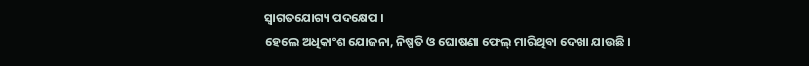ସ୍ୱାଗତଯୋଗ୍ୟ ପଦକ୍ଷେପ ।
ହେଲେ ଅଧିକାଂଶ ଯୋଜନା, ନିଷ୍ପତି ଓ ଘୋଷଣା ଫେଲ୍ ମାରିଥିବା ଦେଖା ଯାଉଛି ।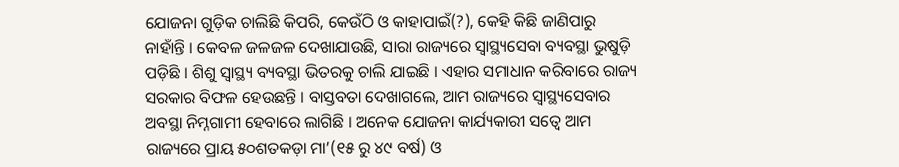ଯୋଜନା ଗୁଡ଼ିକ ଚାଲିଛି କିପରି, କେଉଁଠି ଓ କାହାପାଇଁ(?), କେହି କିଛି ଜାଣିପାରୁ ନାହାଁନ୍ତି । କେବଳ ଜଳଜଳ ଦେଖାଯାଉଛି, ସାରା ରାଜ୍ୟରେ ସ୍ୱାସ୍ଥ୍ୟସେବା ବ୍ୟବସ୍ଥା ଭୁଷୁଡ଼ି ପଡ଼ିଛି । ଶିଶୁ ସ୍ୱାସ୍ଥ୍ୟ ବ୍ୟବସ୍ଥା ଭିତରକୁ ଚାଲି ଯାଇଛି । ଏହାର ସମାଧାନ କରିବାରେ ରାଜ୍ୟ ସରକାର ବିଫଳ ହେଉଛନ୍ତି । ବାସ୍ତବତା ଦେଖାଗଲେ, ଆମ ରାଜ୍ୟରେ ସ୍ୱାସ୍ଥ୍ୟସେବାର ଅବସ୍ଥା ନିମ୍ନଗାମୀ ହେବାରେ ଲାଗିଛି । ଅନେକ ଯୋଜନା କାର୍ଯ୍ୟକାରୀ ସତ୍ୱେ ଆମ ରାଜ୍ୟରେ ପ୍ରାୟ ୫୦ଶତକଡ଼ା ମା’(୧୫ ରୁ ୪୯ ବର୍ଷ) ଓ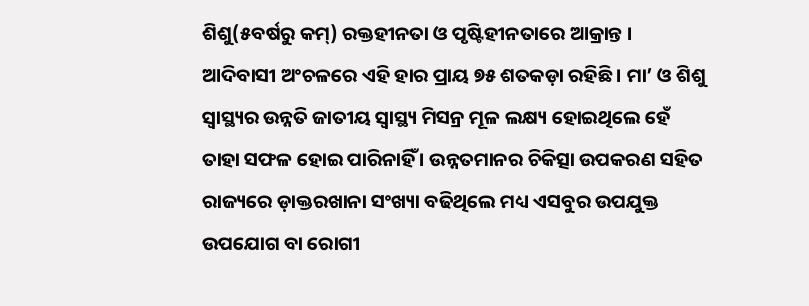ଶିଶୁ(୫ବର୍ଷରୁ କମ୍) ରକ୍ତହୀନତା ଓ ପୃଷ୍ଟିହୀନତାରେ ଆକ୍ରାନ୍ତ । ଆଦିବାସୀ ଅଂଚଳରେ ଏହି ହାର ପ୍ରାୟ ୭୫ ଶତକଡ଼ା ରହିଛି । ମା’ ଓ ଶିଶୁ ସ୍ୱାସ୍ଥ୍ୟର ଉନ୍ନତି ଜାତୀୟ ସ୍ୱାସ୍ଥ୍ୟ ମିସନ୍ର ମୂଳ ଲକ୍ଷ୍ୟ ହୋଇଥିଲେ ହେଁ ତାହା ସଫଳ ହୋଇ ପାରିନାହିଁ । ଉନ୍ନତମାନର ଚିକିତ୍ସା ଉପକରଣ ସହିତ ରାଜ୍ୟରେ ଡ଼ାକ୍ତରଖାନା ସଂଖ୍ୟା ବଢିଥିଲେ ମଧ୍ୟ ଏସବୁର ଉପଯୁକ୍ତ ଉପଯୋଗ ବା ରୋଗୀ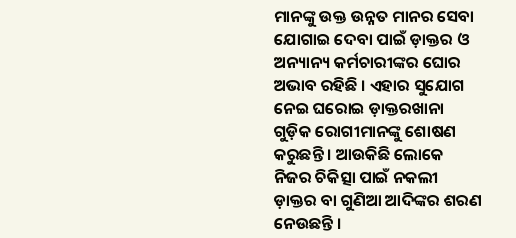ମାନଙ୍କୁ ଉକ୍ତ ଉନ୍ନତ ମାନର ସେବା ଯୋଗାଇ ଦେବା ପାଇଁ ଡ଼ାକ୍ତର ଓ ଅନ୍ୟାନ୍ୟ କର୍ମଚାରୀଙ୍କର ଘୋର ଅଭାବ ରହିଛି । ଏହାର ସୁଯୋଗ ନେଇ ଘରୋଇ ଡ଼ାକ୍ତରଖାନା ଗୁଡ଼ିକ ରୋଗୀମାନଙ୍କୁ ଶୋଷଣ କରୁଛନ୍ତି । ଆଉକିଛି ଲୋକେ ନିଜର ଚିକିତ୍ସା ପାଇଁ ନକଲୀ ଡ଼ାକ୍ତର ବା ଗୁଣିଆ ଆଦିଙ୍କର ଶରଣ ନେଉଛନ୍ତି ।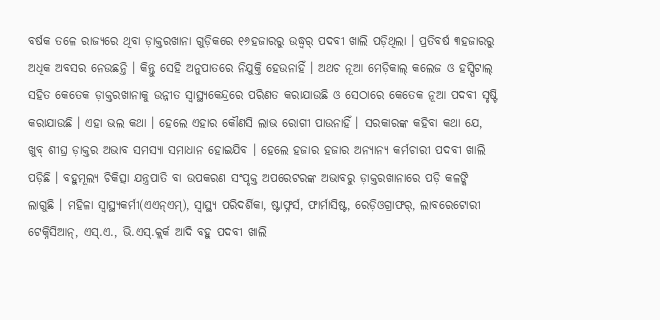ବର୍ଷକ ତଳେ ରାଜ୍ୟରେ ଥିବା ଡ଼ାକ୍ତରଖାନା ଗୁଡ଼ିକରେ ୧୬ହଜାରରୁ ଉଦ୍ଧ୍ୱର୍ ପଦବୀ ଖାଲି ପଡ଼ିଥିଲା । ପ୍ରତିବର୍ଷ ୩ହଜାରରୁ ଅଧିକ ଅବସର ନେଉଛନ୍ତି । କିନ୍ତୁ ସେହି ଅନୁପାତରେ ନିଯୁକ୍ତି ହେଉନାହିଁ । ଅଥଚ ନୂଆ ମେଡ଼ିକାଲ୍ କଲେଜ ଓ ହସ୍ପିଟାଲ୍ ସହିତ କେତେକ ଡ଼ାକ୍ତରଖାନାକୁ ଉନ୍ନୀତ ସ୍ୱାସ୍ଥ୍ୟକେନ୍ଦ୍ରରେ ପରିଣତ କରାଯାଉଛି ଓ ସେଠାରେ କେତେକ ନୂଆ ପଦବୀ ସୃଷ୍ଟି କରାଯାଉଛି । ଏହା ଭଲ କଥା । ହେଲେ ଏହାର କୌଣସି ଲାଭ ରୋଗୀ ପାଉନାହିଁ । ସରକାରଙ୍କ କହିବା କଥା ଯେ, ଖୁବ୍ ଶୀଘ୍ର ଡ଼ାକ୍ତର ଅଭାବ ସମସ୍ୟା ସମାଧାନ ହୋଇଯିବ । ହେଲେ ହଜାର ହଜାର ଅନ୍ୟାନ୍ୟ କର୍ମଚାରୀ ପଦବୀ ଖାଲି ପଡ଼ିଛି । ବହୁମୂଲ୍ୟ ଚିକିତ୍ସା ଯନ୍ତ୍ରପାତି ବା ଉପକରଣ ସଂପୃକ୍ତ ଅପରେଟରଙ୍କ ଅଭାବରୁ ଡ଼ାକ୍ତରଖାନାରେ ପଡ଼ି କଳଙ୍କି ଲାଗୁଛି । ମହିଳା ସ୍ୱାସ୍ଥ୍ୟକର୍ମୀ(ଏଏନ୍ଏମ୍), ସ୍ୱାସ୍ଥ୍ୟ ପରିଦର୍ଶିକା, ଷ୍ଟାଫ୍ନର୍ସ, ଫାର୍ମାସିଷ୍ଟ, ରେଡ଼ିଓଗ୍ରାଫର୍, ଲାବରେଟୋରୀ ଟେକ୍ନିସିଆନ୍, ଏସ୍.ଏ., ଭି.ଏସ୍.କ୍ଲର୍କ ଆଦି ବହୁ ପଦବୀ ଖାଲି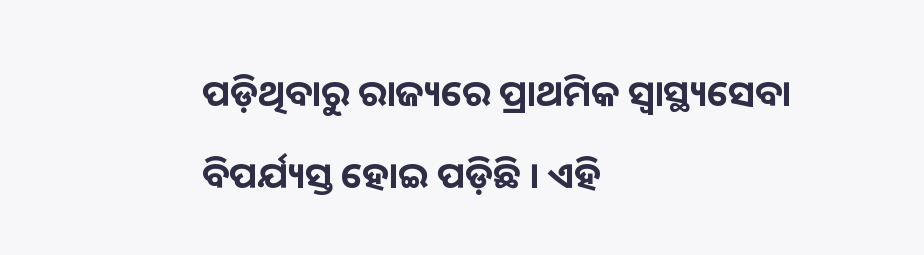ପଡ଼ିଥିବାରୁ ରାଜ୍ୟରେ ପ୍ରାଥମିକ ସ୍ୱାସ୍ଥ୍ୟସେବା ବିପର୍ଯ୍ୟସ୍ତ ହୋଇ ପଡ଼ିଛି । ଏହି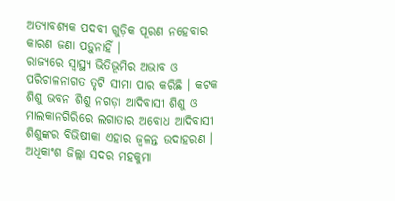ଅତ୍ୟାବଶ୍ୟକ ପଦବୀ ଗୁଡ଼ିକ ପୂରଣ ନହେବାର କାରଣ ଜଣା ପଡ଼ୁନାହିଁ ।
ରାଜ୍ୟରେ ସ୍ୱାସ୍ଥ୍ୟ ଭିତିଭୂମିର ଅଭାବ ଓ ପରିଚାଳନାଗତ ତୃଟି ସୀମା ପାର କରିଛି । କଟକ ଶିଶୁ ଭବନ ଶିଶୁ ନଗଡ଼ା ଆଦିବାସୀ ଶିଶୁ ଓ ମାଲକାନଗିରିରେ ଲଗାତାର ଅବୋଧ ଆଦିବାସୀ ଶିଶୁଙ୍କର ବିଭିଷୀକା ଏହାର ଜ୍ୱଳନ୍ତ ଉଦାହରଣ । ଅଧିକାଂଶ ଜିଲ୍ଲା ସଦର ମହକୁମା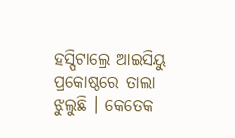ହସ୍ପିଟାଲ୍ରେ ଆଇସିୟୁ ପ୍ରକୋଷ୍ଠରେ ତାଲା ଝୁଲୁଛି । କେତେକ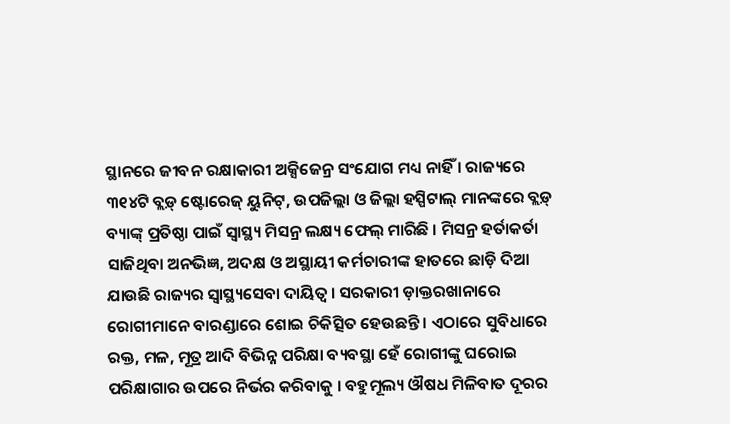ସ୍ଥାନରେ ଜୀବନ ରକ୍ଷାକାରୀ ଅକ୍ସିଜେନ୍ର ସଂଯୋଗ ମଧ୍ୟ ନାହିଁ । ରାଜ୍ୟରେ ୩୧୪ଟି ବ୍ଲଡ଼୍ ଷ୍ଟୋରେଜ୍ ୟୁନିଟ୍, ଉପଜିଲ୍ଲା ଓ ଜିଲ୍ଲା ହସ୍ପିଟାଲ୍ ମାନଙ୍କରେ ବ୍ଲଡ଼୍ ବ୍ୟାଙ୍କ୍ ପ୍ରତିଷ୍ଠା ପାଇଁ ସ୍ୱାସ୍ଥ୍ୟ ମିସନ୍ର ଲକ୍ଷ୍ୟ ଫେଲ୍ ମାରିଛି । ମିସନ୍ର ହର୍ତାକର୍ତା ସାଜିଥିବା ଅନଭିଜ୍ଞ, ଅଦକ୍ଷ ଓ ଅସ୍ଥାୟୀ କର୍ମଚାରୀଙ୍କ ହାତରେ ଛାଡ଼ି ଦିଆ ଯାଉଛି ରାଜ୍ୟର ସ୍ୱାସ୍ଥ୍ୟସେବା ଦାୟିତ୍ୱ । ସରକାରୀ ଡ଼ାକ୍ତରଖାନାରେ ରୋଗୀମାନେ ବାରଣ୍ଡାରେ ଶୋଇ ଚିକିତ୍ସିତ ହେଉଛନ୍ତି । ଏଠାରେ ସୁବିଧାରେ ରକ୍ତ, ମଳ, ମୂତ୍ର ଆଦି ବିଭିନ୍ନ ପରିକ୍ଷା ବ୍ୟବସ୍ଥା ହେଁ ରୋଗୀଙ୍କୁ ଘରୋଇ ପରିକ୍ଷାଗାର ଉପରେ ନିର୍ଭର କରିବାକୁ । ବହୁମୂଲ୍ୟ ଔଷଧ ମିଳିବାତ ଦୂରର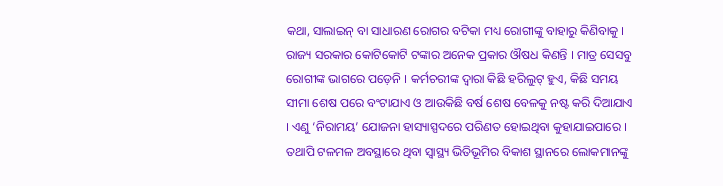କଥା, ସାଲାଇନ୍ ବା ସାଧାରଣ ରୋଗର ବଟିକା ମଧ୍ୟ ରୋଗୀଙ୍କୁ ବାହାରୁ କିଣିବାକୁ । ରାଜ୍ୟ ସରକାର କୋଟିକୋଟି ଟଙ୍କାର ଅନେକ ପ୍ରକାର ଔଷଧ କିଣନ୍ତି । ମାତ୍ର ସେସବୁ ରୋଗୀଙ୍କ ଭାଗରେ ପଡ଼େନି । କର୍ମଚରୀଙ୍କ ଦ୍ୱାରା କିଛି ହରିଲୁଟ୍ ହୁଏ, କିଛି ସମୟ ସୀମା ଶେଷ ପରେ ବଂଟାଯାଏ ଓ ଆଉକିଛି ବର୍ଷ ଶେଷ ବେଳକୁ ନଷ୍ଟ କରି ଦିଆଯାଏ । ଏଣୁ ‘ନିରାମୟ’ ଯୋଜନା ହାସ୍ୟାସ୍ପଦରେ ପରିଣତ ହୋଇଥିବା କୁହାଯାଇପାରେ । ତଥାପି ଟଳମଳ ଅବସ୍ଥାରେ ଥିବା ସ୍ୱାସ୍ଥ୍ୟ ଭିତିଭୂମିର ବିକାଶ ସ୍ଥାନରେ ଲୋକମାନଙ୍କୁ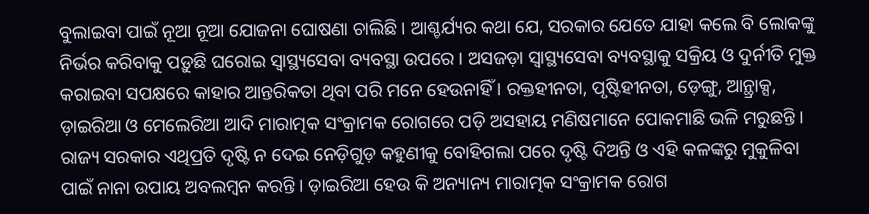ବୁଲାଇବା ପାଇଁ ନୂଆ ନୂଆ ଯୋଜନା ଘୋଷଣା ଚାଲିଛି । ଆଶ୍ଚର୍ଯ୍ୟର କଥା ଯେ, ସରକାର ଯେତେ ଯାହା କଲେ ବି ଲୋକଙ୍କୁ ନିର୍ଭର କରିବାକୁ ପଡ଼ୁଛି ଘରୋଇ ସ୍ୱାସ୍ଥ୍ୟସେବା ବ୍ୟବସ୍ଥା ଉପରେ । ଅସଜଡ଼ା ସ୍ୱାସ୍ଥ୍ୟସେବା ବ୍ୟବସ୍ଥାକୁ ସକ୍ରିୟ ଓ ଦୁର୍ନୀତି ମୁକ୍ତ କରାଇବା ସପକ୍ଷରେ କାହାର ଆନ୍ତରିକତା ଥିବା ପରି ମନେ ହେଉନାହିଁ । ରକ୍ତହୀନତା, ପୃଷ୍ଟିହୀନତା, ଡ଼େଙ୍ଗୁ, ଆନ୍ଥ୍ରାକ୍ସ, ଡ଼ାଇରିଆ ଓ ମେଲେରିଆ ଆଦି ମାରାତ୍ମକ ସଂକ୍ରାମକ ରୋଗରେ ପଡ଼ି ଅସହାୟ ମଣିଷମାନେ ପୋକମାଛି ଭଳି ମରୁଛନ୍ତି । ରାଜ୍ୟ ସରକାର ଏଥିପ୍ରତି ଦୃଷ୍ଟି ନ ଦେଇ ନେଡ଼ିଗୁଡ଼ କହୁଣୀକୁ ବୋହିଗଲା ପରେ ଦୃଷ୍ଟି ଦିଅନ୍ତି ଓ ଏହି କଳଙ୍କରୁ ମୁକୁଳିବା ପାଇଁ ନାନା ଉପାୟ ଅବଲମ୍ବନ କରନ୍ତି । ଡ଼ାଇରିଆ ହେଉ କି ଅନ୍ୟାନ୍ୟ ମାରାତ୍ମକ ସଂକ୍ରାମକ ରୋଗ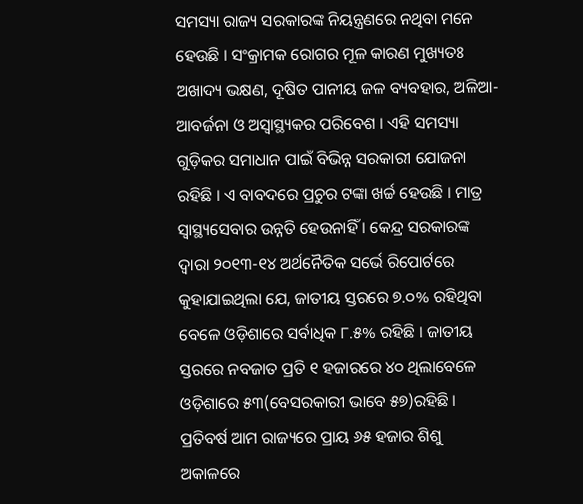ସମସ୍ୟା ରାଜ୍ୟ ସରକାରଙ୍କ ନିୟନ୍ତ୍ରଣରେ ନଥିବା ମନେ ହେଉଛି । ସଂକ୍ରାମକ ରୋଗର ମୂଳ କାରଣ ମୁଖ୍ୟତଃ ଅଖାଦ୍ୟ ଭକ୍ଷଣ, ଦୂଷିତ ପାନୀୟ ଜଳ ବ୍ୟବହାର, ଅଳିଆ-ଆବର୍ଜନା ଓ ଅସ୍ୱାସ୍ଥ୍ୟକର ପରିବେଶ । ଏହି ସମସ୍ୟା ଗୁଡ଼ିକର ସମାଧାନ ପାଇଁ ବିଭିନ୍ନ ସରକାରୀ ଯୋଜନା ରହିଛି । ଏ ବାବଦରେ ପ୍ରଚୁର ଟଙ୍କା ଖର୍ଚ୍ଚ ହେଉଛି । ମାତ୍ର ସ୍ୱାସ୍ଥ୍ୟସେବାର ଉନ୍ନତି ହେଉନାହିଁ । କେନ୍ଦ୍ର ସରକାରଙ୍କ ଦ୍ୱାରା ୨୦୧୩-୧୪ ଅର୍ଥନୈତିକ ସର୍ଭେ ରିପୋର୍ଟରେ କୁହାଯାଇଥିଲା ଯେ, ଜାତୀୟ ସ୍ତରରେ ୭.୦% ରହିଥିବା ବେଳେ ଓଡ଼ିଶାରେ ସର୍ବାଧିକ ୮.୫% ରହିଛି । ଜାତୀୟ ସ୍ତରରେ ନବଜାତ ପ୍ରତି ୧ ହଜାରରେ ୪୦ ଥିଲାବେଳେ ଓଡ଼ିଶାରେ ୫୩(ବେସରକାରୀ ଭାବେ ୫୭)ରହିଛି । ପ୍ରତିବର୍ଷ ଆମ ରାଜ୍ୟରେ ପ୍ରାୟ ୬୫ ହଜାର ଶିଶୁ ଅକାଳରେ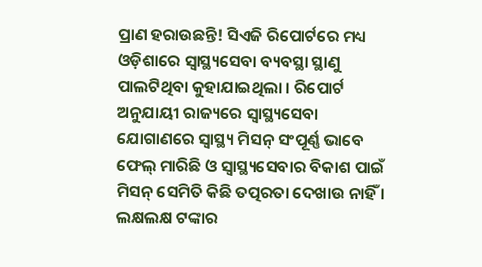ପ୍ରାଣ ହରାଉଛନ୍ତି! ସିଏଜି ରିପୋର୍ଟରେ ମଧ୍ୟ ଓଡ଼ିଶାରେ ସ୍ୱାସ୍ଥ୍ୟସେବା ବ୍ୟବସ୍ଥା ସ୍ଥାଣୁ ପାଲଟିଥିବା କୁହାଯାଇଥିଲା । ରିପୋର୍ଟ ଅନୁଯାୟୀ ରାଜ୍ୟରେ ସ୍ୱାସ୍ଥ୍ୟସେବା ଯୋଗାଣରେ ସ୍ୱାସ୍ଥ୍ୟ ମିସନ୍ ସଂପୂର୍ଣ୍ଣ ଭାବେ ଫେଲ୍ ମାରିଛି ଓ ସ୍ୱାସ୍ଥ୍ୟସେବାର ବିକାଶ ପାଇଁ ମିସନ୍ ସେମିତି କିଛି ତତ୍ପରତା ଦେଖାଉ ନାହିଁ । ଲକ୍ଷଲକ୍ଷ ଟଙ୍କାର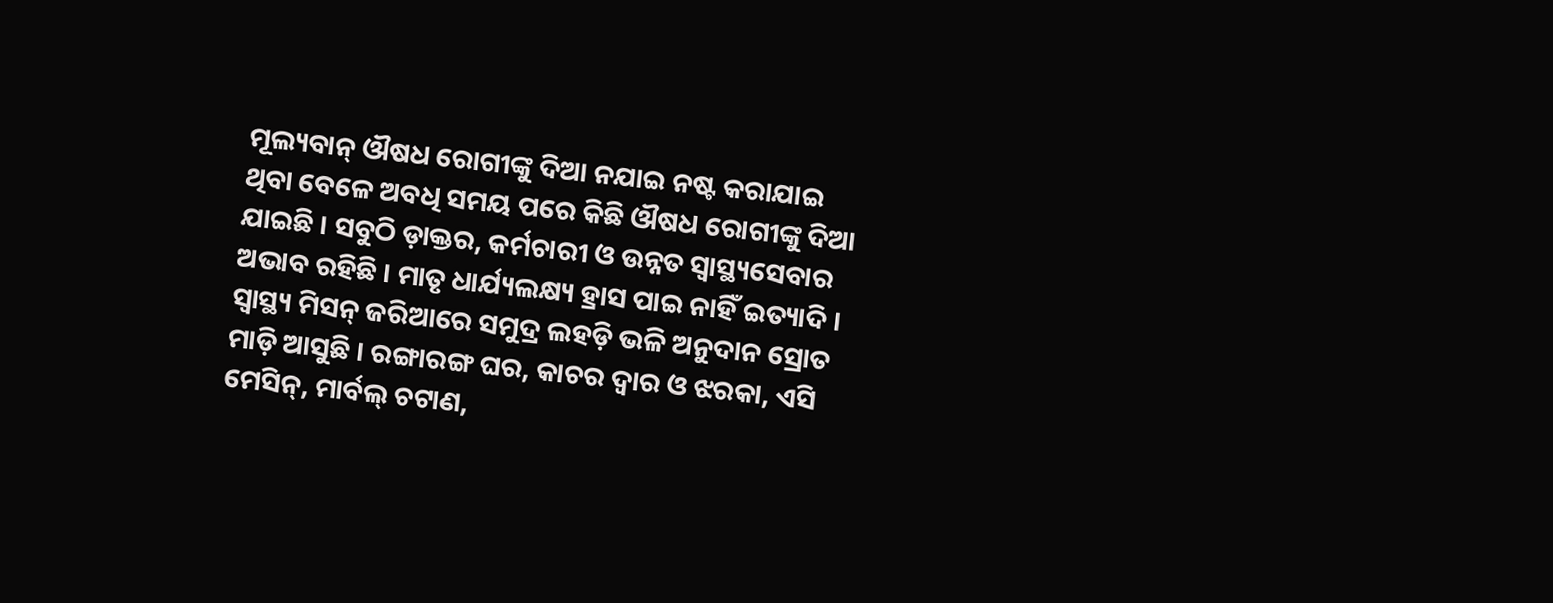ମୂଲ୍ୟବାନ୍ ଔଷଧ ରୋଗୀଙ୍କୁ ଦିଆ ନଯାଇ ନଷ୍ଟ କରାଯାଇ ଥିବା ବେଳେ ଅବଧି ସମୟ ପରେ କିଛି ଔଷଧ ରୋଗୀଙ୍କୁ ଦିଆ ଯାଇଛି । ସବୁଠି ଡ଼ାକ୍ତର, କର୍ମଚାରୀ ଓ ଉନ୍ନତ ସ୍ୱାସ୍ଥ୍ୟସେବାର ଅଭାବ ରହିଛି । ମାତୃ ଧାର୍ଯ୍ୟଲକ୍ଷ୍ୟ ହ୍ରାସ ପାଇ ନାହିଁ ଇତ୍ୟାଦି ।
ସ୍ୱାସ୍ଥ୍ୟ ମିସନ୍ ଜରିଆରେ ସମୁଦ୍ର ଲହଡ଼ି ଭଳି ଅନୁଦାନ ସ୍ରୋତ ମାଡ଼ି ଆସୁଛି । ରଙ୍ଗାରଙ୍ଗ ଘର, କାଚର ଦ୍ୱାର ଓ ଝରକା, ଏସି ମେସିନ୍, ମାର୍ବଲ୍ ଚଟାଣ,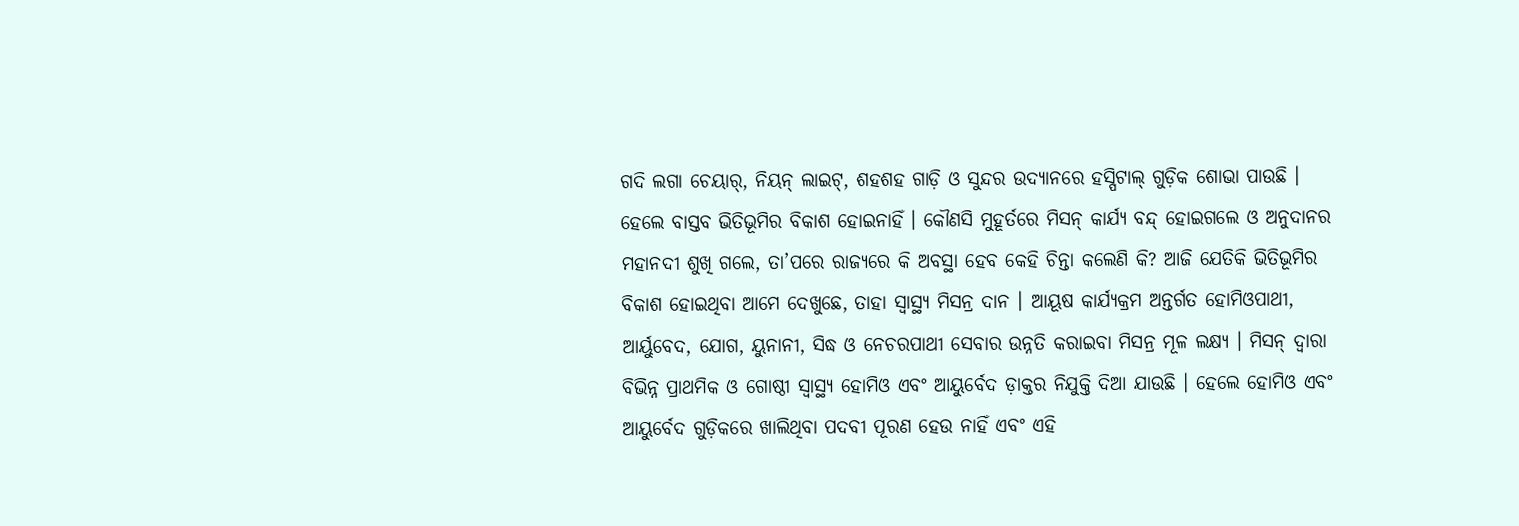ଗଦି ଲଗା ଚେୟାର୍, ନିୟନ୍ ଲାଇଟ୍, ଶହଶହ ଗାଡ଼ି ଓ ସୁନ୍ଦର ଉଦ୍ୟାନରେ ହସ୍ପିଟାଲ୍ ଗୁଡ଼ିକ ଶୋଭା ପାଉଛି । ହେଲେ ବାସ୍ତବ ଭିତିଭୂମିର ବିକାଶ ହୋଇନାହିଁ । କୌଣସି ମୁହୂର୍ତରେ ମିସନ୍ କାର୍ଯ୍ୟ ବନ୍ଦ୍ ହୋଇଗଲେ ଓ ଅନୁଦାନର ମହାନଦୀ ଶୁଖି ଗଲେ, ତା’ପରେ ରାଜ୍ୟରେ କି ଅବସ୍ଥା ହେବ କେହି ଚିନ୍ତା କଲେଣି କି? ଆଜି ଯେତିକି ଭିତିଭୂମିର ବିକାଶ ହୋଇଥିବା ଆମେ ଦେଖୁଛେ, ତାହା ସ୍ୱାସ୍ଥ୍ୟ ମିସନ୍ର ଦାନ । ଆୟୂଷ କାର୍ଯ୍ୟକ୍ରମ ଅନ୍ତର୍ଗତ ହୋମିଓପାଥୀ, ଆର୍ୟୁବେଦ, ଯୋଗ, ୟୁନାନୀ, ସିଦ୍ଧ ଓ ନେଚରପାଥୀ ସେବାର ଉନ୍ନତି କରାଇବା ମିସନ୍ର ମୂଳ ଲକ୍ଷ୍ୟ । ମିସନ୍ ଦ୍ୱାରା ବିଭିନ୍ନ ପ୍ରାଥମିକ ଓ ଗୋଷ୍ଠୀ ସ୍ୱାସ୍ଥ୍ୟ ହୋମିଓ ଏବଂ ଆୟୁର୍ବେଦ ଡ଼ାକ୍ତର ନିଯୁକ୍ତି ଦିଆ ଯାଉଛି । ହେଲେ ହୋମିଓ ଏବଂ ଆୟୁର୍ବେଦ ଗୁଡ଼ିକରେ ଖାଲିଥିବା ପଦବୀ ପୂରଣ ହେଉ ନାହିଁ ଏବଂ ଏହି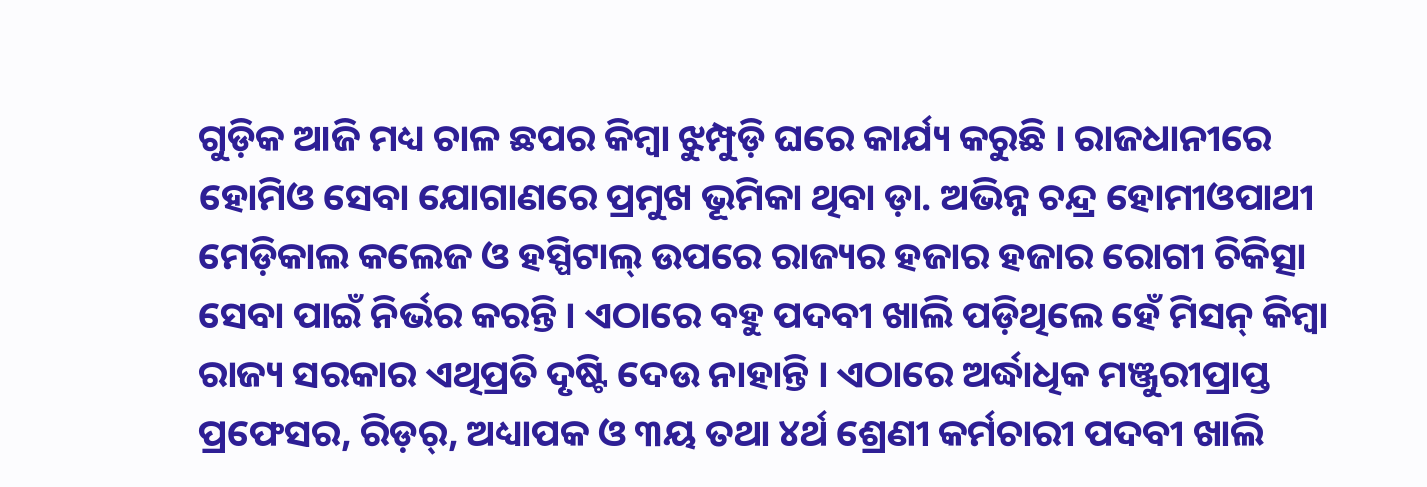ଗୁଡ଼ିକ ଆଜି ମଧ୍ୟ ଚାଳ ଛପର କିମ୍ବା ଝୁମ୍ପୁଡ଼ି ଘରେ କାର୍ଯ୍ୟ କରୁଛି । ରାଜଧାନୀରେ ହୋମିଓ ସେବା ଯୋଗାଣରେ ପ୍ରମୁଖ ଭୂମିକା ଥିବା ଡ଼ା. ଅଭିନ୍ନ ଚନ୍ଦ୍ର ହୋମୀଓପାଥୀ ମେଡ଼ିକାଲ କଲେଜ ଓ ହସ୍ପିଟାଲ୍ ଉପରେ ରାଜ୍ୟର ହଜାର ହଜାର ରୋଗୀ ଚିକିତ୍ସା ସେବା ପାଇଁ ନିର୍ଭର କରନ୍ତି । ଏଠାରେ ବହୁ ପଦବୀ ଖାଲି ପଡ଼ିଥିଲେ ହେଁ ମିସନ୍ କିମ୍ବା ରାଜ୍ୟ ସରକାର ଏଥିପ୍ରତି ଦୃଷ୍ଟି ଦେଉ ନାହାନ୍ତି । ଏଠାରେ ଅର୍ଦ୍ଧାଧିକ ମଞ୍ଜୁରୀପ୍ରାପ୍ତ ପ୍ରଫେସର, ରିଡ଼ର୍, ଅଧ୍ୟାପକ ଓ ୩ୟ ତଥା ୪ର୍ଥ ଶ୍ରେଣୀ କର୍ମଚାରୀ ପଦବୀ ଖାଲି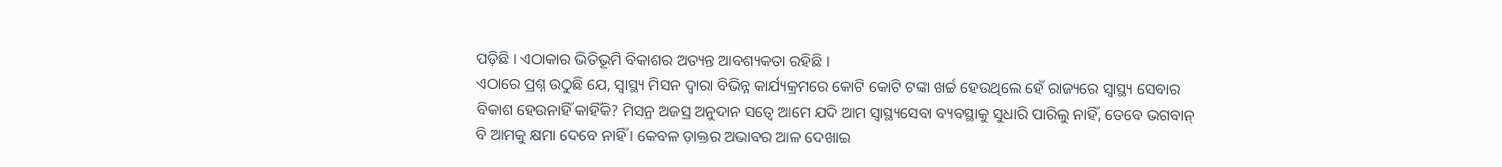ପଡ଼ିଛି । ଏଠାକାର ଭିତିଭୂମି ବିକାଶର ଅତ୍ୟନ୍ତ ଆବଶ୍ୟକତା ରହିଛି ।
ଏଠାରେ ପ୍ରଶ୍ନ ଉଠୁଛି ଯେ, ସ୍ୱାସ୍ଥ୍ୟ ମିସନ ଦ୍ୱାରା ବିଭିନ୍ନ କାର୍ଯ୍ୟକ୍ରମରେ କୋଟି କୋଟି ଟଙ୍କା ଖର୍ଚ୍ଚ ହେଉଥିଲେ ହେଁ ରାଜ୍ୟରେ ସ୍ୱାସ୍ଥ୍ୟ ସେବାର ବିକାଶ ହେଉନାହିଁ କାହିଁକି? ମିସନ୍ର ଅଜସ୍ର ଅନୁଦାନ ସତ୍ୱେ ଆମେ ଯଦି ଆମ ସ୍ୱାସ୍ଥ୍ୟସେବା ବ୍ୟବସ୍ଥାକୁ ସୁଧାରି ପାରିଲୁ ନାହିଁ, ତେବେ ଭଗବାନ୍ ବି ଆମକୁ କ୍ଷମା ଦେବେ ନାହିଁ । କେବଳ ଡ଼ାକ୍ତର ଅଭାବର ଆଳ ଦେଖାଇ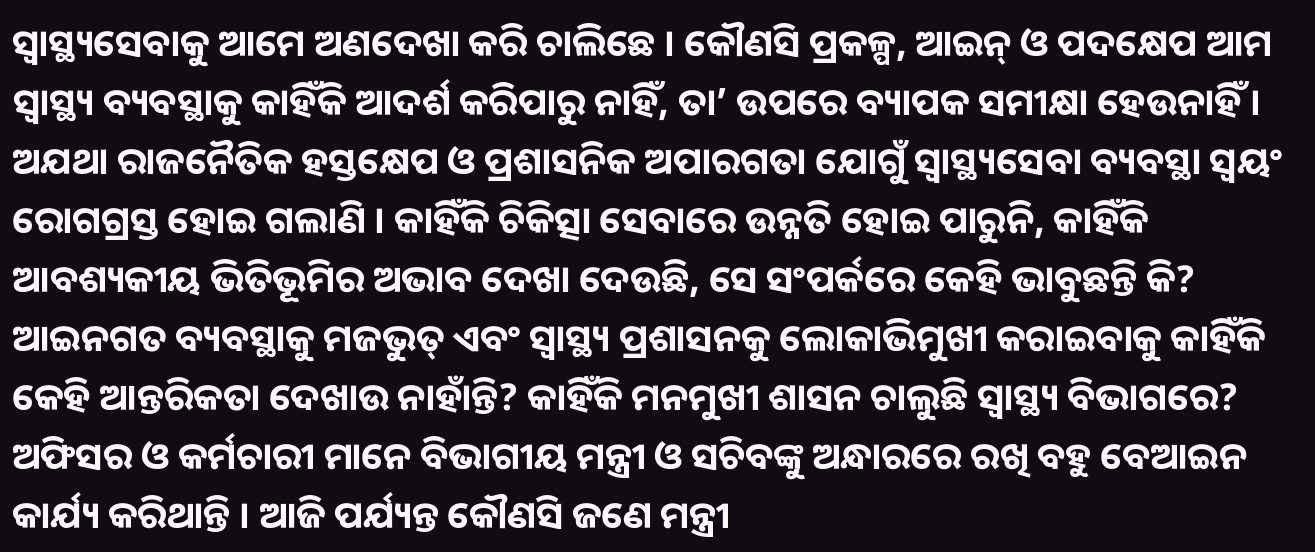ସ୍ୱାସ୍ଥ୍ୟସେବାକୁ ଆମେ ଅଣଦେଖା କରି ଚାଲିଛେ । କୌଣସି ପ୍ରକଳ୍ପ, ଆଇନ୍ ଓ ପଦକ୍ଷେପ ଆମ ସ୍ୱାସ୍ଥ୍ୟ ବ୍ୟବସ୍ଥାକୁ କାହିଁକି ଆଦର୍ଶ କରିପାରୁ ନାହିଁ, ତା’ ଉପରେ ବ୍ୟାପକ ସମୀକ୍ଷା ହେଉନାହିଁ । ଅଯଥା ରାଜନୈତିକ ହସ୍ତକ୍ଷେପ ଓ ପ୍ରଶାସନିକ ଅପାରଗତା ଯୋଗୁଁ ସ୍ୱାସ୍ଥ୍ୟସେବା ବ୍ୟବସ୍ଥା ସ୍ୱୟଂ ରୋଗଗ୍ରସ୍ତ ହୋଇ ଗଲାଣି । କାହିଁକି ଚିକିତ୍ସା ସେବାରେ ଉନ୍ନତି ହୋଇ ପାରୁନି, କାହିଁକି ଆବଶ୍ୟକୀୟ ଭିତିଭୂମିର ଅଭାବ ଦେଖା ଦେଉଛି, ସେ ସଂପର୍କରେ କେହି ଭାବୁଛନ୍ତି କି? ଆଇନଗତ ବ୍ୟବସ୍ଥାକୁ ମଜଭୁତ୍ ଏବଂ ସ୍ୱାସ୍ଥ୍ୟ ପ୍ରଶାସନକୁ ଲୋକାଭିମୁଖୀ କରାଇବାକୁ କାହିଁକି କେହି ଆନ୍ତରିକତା ଦେଖାଉ ନାହାଁନ୍ତି? କାହିଁକି ମନମୁଖୀ ଶାସନ ଚାଲୁଛି ସ୍ୱାସ୍ଥ୍ୟ ବିଭାଗରେ? ଅଫିସର ଓ କର୍ମଚାରୀ ମାନେ ବିଭାଗୀୟ ମନ୍ତ୍ରୀ ଓ ସଚିବଙ୍କୁ ଅନ୍ଧାରରେ ରଖି ବହୁ ବେଆଇନ କାର୍ଯ୍ୟ କରିଥାନ୍ତି । ଆଜି ପର୍ଯ୍ୟନ୍ତ କୌଣସି ଜଣେ ମନ୍ତ୍ରୀ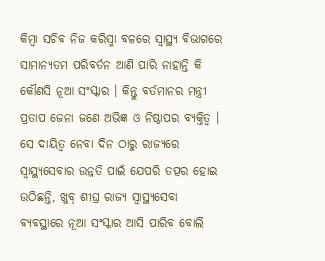କିମ୍ବା ସଚିବ ନିଜ କରିସ୍ମା ବଳରେ ସ୍ୱାସ୍ଥ୍ୟ ବିଭାଗରେ ସାମାନ୍ୟତମ ପରିବର୍ତନ ଆଣି ପାରି ନାହାନ୍ତି କି କୌଣସି ନୂଆ ସଂସ୍କାର । କିନ୍ତୁ ବର୍ତମାନର ମନ୍ତ୍ରୀ ପ୍ରତାପ ଜେନା ଜଣେ ଅଭିଜ୍ଞ ଓ ନିଷ୍ଠାପର ବ୍ୟକ୍ତିତ୍ୱ । ସେ ଦାୟିତ୍ୱ ନେବା ଦିନ ଠାରୁ ରାଜ୍ୟରେ ସ୍ୱାସ୍ଥ୍ୟସେବାର ଉନ୍ନତି ପାଇଁ ଯେପରି ତତ୍ପର ହୋଇ ଉଠିଛନ୍ତି, ଖୁବ୍ ଶୀଘ୍ର ରାଜ୍ୟ ସ୍ୱାସ୍ଥ୍ୟସେବା ବ୍ୟବସ୍ଥାରେ ନୂଆ ସଂସ୍କାର ଆସି ପାରିବ ବୋଲି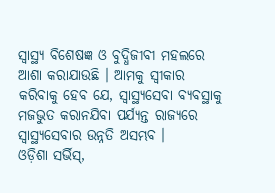ସ୍ୱାସ୍ଥ୍ୟ ବିଶେଷଜ୍ଞ ଓ ବୁଦ୍ଧିଜୀବୀ ମହଲରେ ଆଶା କରାଯାଉଛି । ଆମକୁ ସ୍ୱୀକାର କରିବାକୁ ହେବ ଯେ, ସ୍ୱାସ୍ଥ୍ୟସେବା ବ୍ୟବସ୍ଥାକୁ ମଜଭୁତ କରାନଯିବା ପର୍ଯ୍ୟନ୍ତ ରାଜ୍ୟରେ ସ୍ୱାସ୍ଥ୍ୟସେବାର ଉନ୍ନତି ଅସମ୍ଭବ ।
ଓଡ଼ିଶା ସର୍ଭିସ୍,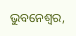ଭୁବନେଶ୍ୱର,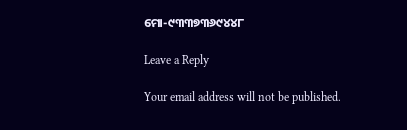ମୋ-୯୩୩୭୩୬୯୪୪୮

Leave a Reply

Your email address will not be published.